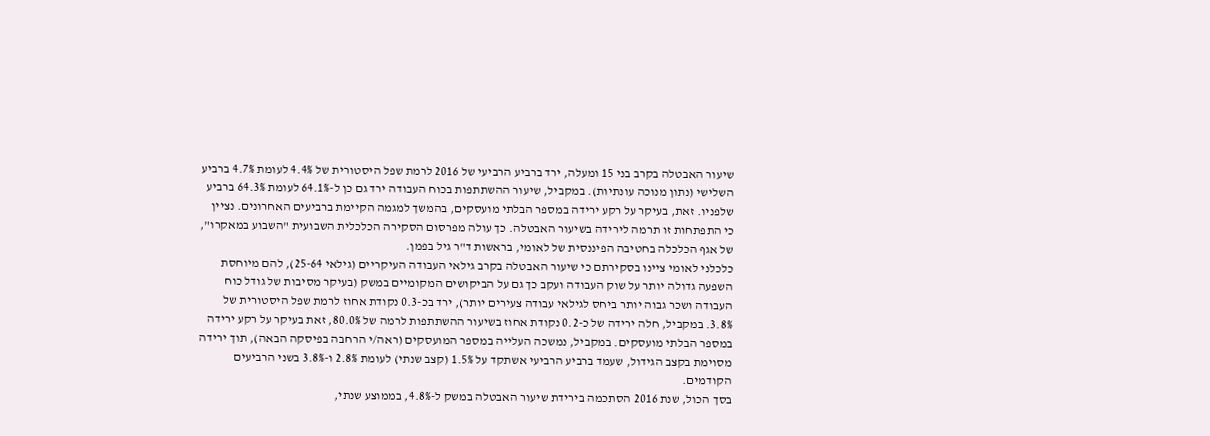שיעור האבטלה בקרב בני 15 ומעלה, ירד ברביע הרביעי של 2016 לרמת שפל היסטורית של 4.4% לעומת 4.7% ברביע השלישי (נתון מנוכה עונתיות). במקביל, שיעור ההשתתפות בכוח העבודה ירד גם כן ל-64.1% לעומת 64.3% ברביע שלפניו. זאת, בעיקר על רקע ירידה במספר הבלתי מועסקים, בהמשך למגמה הקיימת ברביעים האחרונים. נציין כי התפתחות זו תרמה לירידה בשיעור האבטלה. כך עולה מפרסום הסקירה הכלכלית השבועית "השבוע במאקרו", של אגף הכלכלה בחטיבה הפיננסית של לאומי, בראשות ד"ר גיל בפמן.
כלכלני לאומי ציינו בסקירתם כי שיעור האבטלה בקרב גילאי העבודה העיקריים (גילאי 25-64), להם מיוחסת השפעה גדולה יותר על שוק העבודה ועקב כך גם על הביקושים המקומיים במשק (בעיקר מסיבות של גודל כוח העבודה ושכר גבוה יותר ביחס לגילאי עבודה צעירים יותר), ירד בכ-0.3 נקודת אחוז לרמת שפל היסטורית של 3.8%. במקביל, חלה ירידה של כ-0.2 נקודת אחוז בשיעור ההשתתפות לרמה של 80.0%, זאת בעיקר על רקע ירידה במספר הבלתי מועסקים. במקביל, נמשכה העלייה במספר המועסקים (ראה/י הרחבה בפיסקה הבאה), תוך ירידה מסוימת בקצב הגידול, שעמד ברביע הרביעי אשתקד על 1.5% (קצב שנתי) לעומת 2.8% ו-3.8% בשני הרביעים הקודמים.
בסך הכול, שנת 2016 הסתכמה בירידת שיעור האבטלה במשק ל-4.8%, בממוצע שנתי,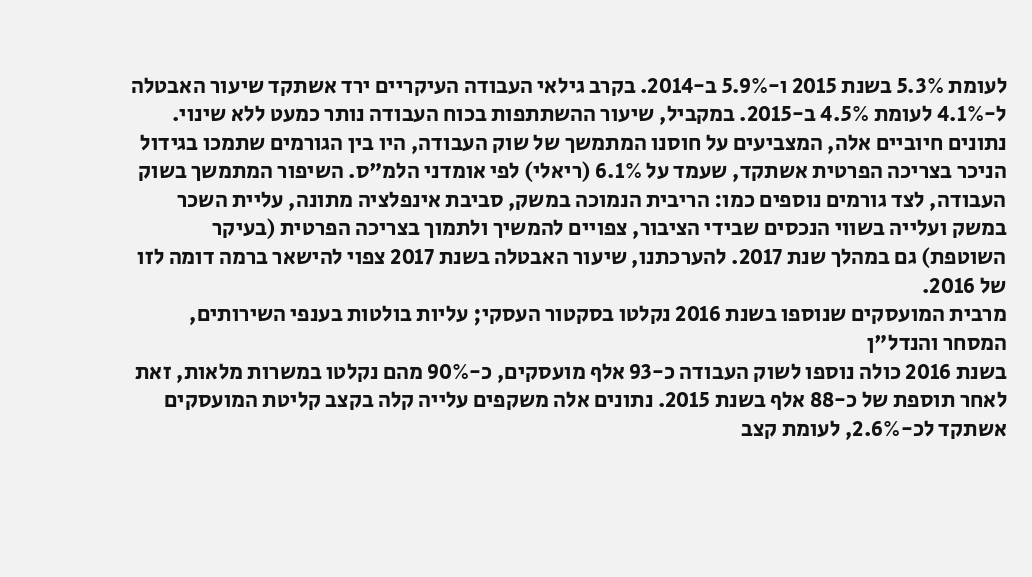לעומת 5.3% בשנת 2015 ו-5.9% ב-2014. בקרב גילאי העבודה העיקריים ירד אשתקד שיעור האבטלה ל-4.1% לעומת 4.5% ב-2015. במקביל, שיעור ההשתתפות בכוח העבודה נותר כמעט ללא שינוי. נתונים חיוביים אלה, המצביעים על חוסנו המתמשך של שוק העבודה, היו בין הגורמים שתמכו בגידול הניכר בצריכה הפרטית אשתקד, שעמד על 6.1% (ריאלי) לפי אומדני הלמ"ס. השיפור המתמשך בשוק העבודה, לצד גורמים נוספים כמו: הריבית הנמוכה במשק, סביבת אינפלציה מתונה, עליית השכר במשק ועלייה בשווי הנכסים שבידי הציבור, צפויים להמשיך ולתמוך בצריכה הפרטית (בעיקר השוטפת) גם במהלך שנת 2017. להערכתנו, שיעור האבטלה בשנת 2017 צפוי להישאר ברמה דומה לזו של 2016.
מרבית המועסקים שנוספו בשנת 2016 נקלטו בסקטור העסקי; עליות בולטות בענפי השירותים, המסחר והנדל"ן
בשנת 2016 כולה נוספו לשוק העבודה כ-93 אלף מועסקים, כ-90% מהם נקלטו במשרות מלאות, זאת לאחר תוספת של כ-88 אלף בשנת 2015. נתונים אלה משקפים עלייה קלה בקצב קליטת המועסקים אשתקד לכ-2.6%, לעומת קצב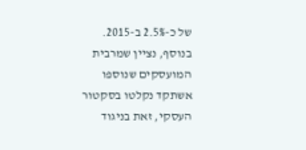של כ-2.5% ב-2015. בנוסף, נציין שמרבית המועסקים שנוספו אשתקד נקלטו בסקטור העסקי, זאת בניגוד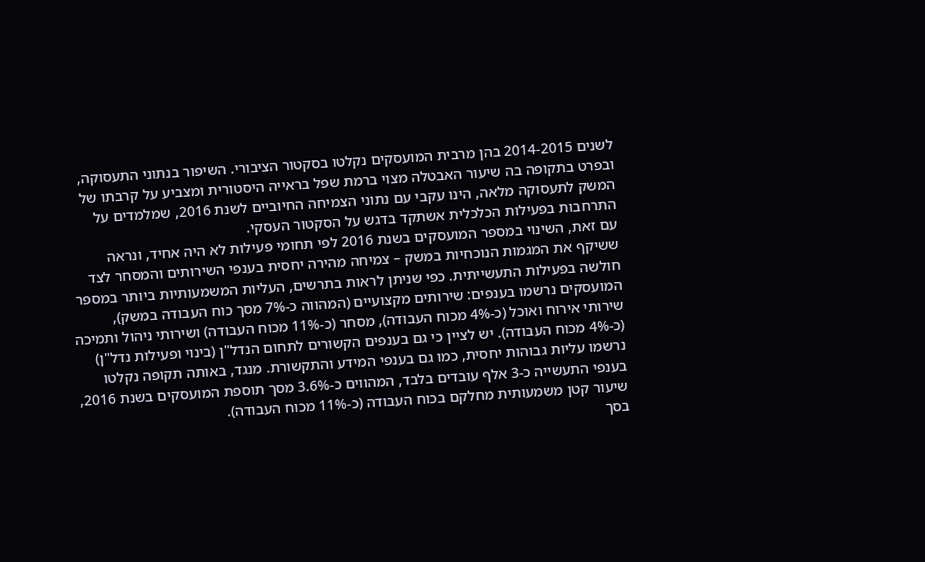לשנים 2014-2015 בהן מרבית המועסקים נקלטו בסקטור הציבורי. השיפור בנתוני התעסוקה, ובפרט בתקופה בה שיעור האבטלה מצוי ברמת שפל בראייה היסטורית ומצביע על קרבתו של המשק לתעסוקה מלאה, הינו עקבי עם נתוני הצמיחה החיוביים לשנת 2016, שמלמדים על התרחבות בפעילות הכלכלית אשתקד בדגש על הסקטור העסקי.
עם זאת, השינוי במספר המועסקים בשנת 2016 לפי תחומי פעילות לא היה אחיד, ונראה ששיקף את המגמות הנוכחיות במשק – צמיחה מהירה יחסית בענפי השירותים והמסחר לצד חולשה בפעילות התעשייתית. כפי שניתן לראות בתרשים, העליות המשמעותיות ביותר במספר המועסקים נרשמו בענפים: שירותים מקצועיים (המהווה כ-7% מסך כוח העבודה במשק), שירותי אירוח ואוכל (כ-4% מכוח העבודה), מסחר (כ-11% מכוח העבודה) ושירותי ניהול ותמיכה (כ-4% מכוח העבודה). יש לציין כי גם בענפים הקשורים לתחום הנדל"ן (בינוי ופעילות נדל"ן) נרשמו עליות גבוהות יחסית, כמו גם בענפי המידע והתקשורת. מנגד, באותה תקופה נקלטו בענפי התעשייה כ-3 אלף עובדים בלבד, המהווים כ-3.6% מסך תוספת המועסקים בשנת 2016, שיעור קטן משמעותית מחלקם בכוח העבודה (כ-11% מכוח העבודה).
בסך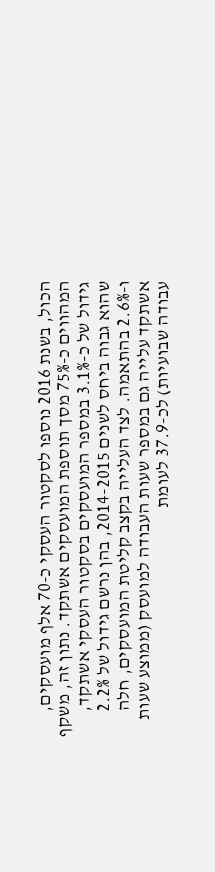הכול, בשנת 2016 נוספו לסקטור העסקי כ-70 אלף מועסקים, המהווים כ-75% מסך תוספת המועסקים אשתקד. נתון זה, משקף גידול של כ-3.1% במספר המועסקים בסקטור העסקי אשתקד, שהוא גבוה ביחס לשנים 2014-2015, בהן נרשם גידול של 2.2% ו-2.6% בהתאמה. לצד העלייה בקצב קליטת המועסקים, חלה אשתקד עלייה גם במספר שעות העבודה למועסק (ממוצע שעות עבודה שבועיות) לכ-37.9 לעומת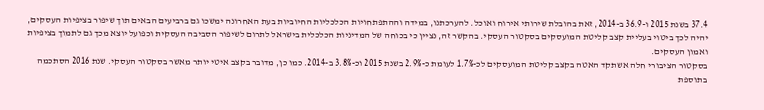37.4 בשנת 2015 ו-36.9 ב-2014, זאת בהובלת שירותי אירוח ואוכל. להערכתנו, במידה וההתפתחויות הכלכליות החיוביות בעת האחרונה ימשכו גם ברביעים הבאים תוך שיפור בציפיות העסקים, יהיה לכך ביטוי בעליית קצב קליטת המועסקים בסקטור העסקי. בהקשר זה, נציין כי בכוחה של המדיניות הכלכלית בישראל לתרום לשיפור הסביבה העסקית וכפועל יוצא מכך גם לתמוך בציפיות ואמון העסקים.
בסקטור הציבורי חלה אשתקד האטה בקצב קליטת המועסקים לכ-1.7% לעומת כ-2.9% בשנת 2015 וכ-3.8% ב-2014. כמו כן, מדובר בקצב איטי יותר מאשר בסקטור העסקי. שנת 2016 הסתכמה בתוספת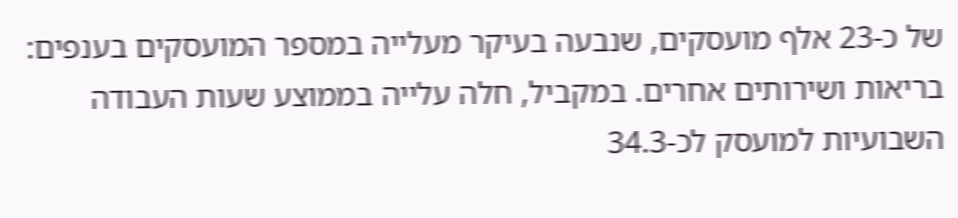של כ-23 אלף מועסקים, שנבעה בעיקר מעלייה במספר המועסקים בענפים: בריאות ושירותים אחרים. במקביל, חלה עלייה בממוצע שעות העבודה השבועיות למועסק לכ-34.3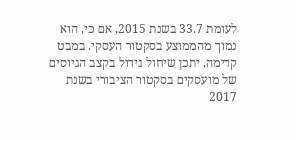לעומת 33.7 בשנת 2015, אם כי, הוא נמוך מהממוצע בסקטור העסקי. במבט קדימה, יתכן שיחול גידול בקצב הגיוסים של מועסקים בסקטור הציבורי בשנת 2017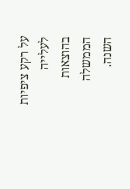על רקע ציפיות לעלייה בהוצאות הממשלה השנה.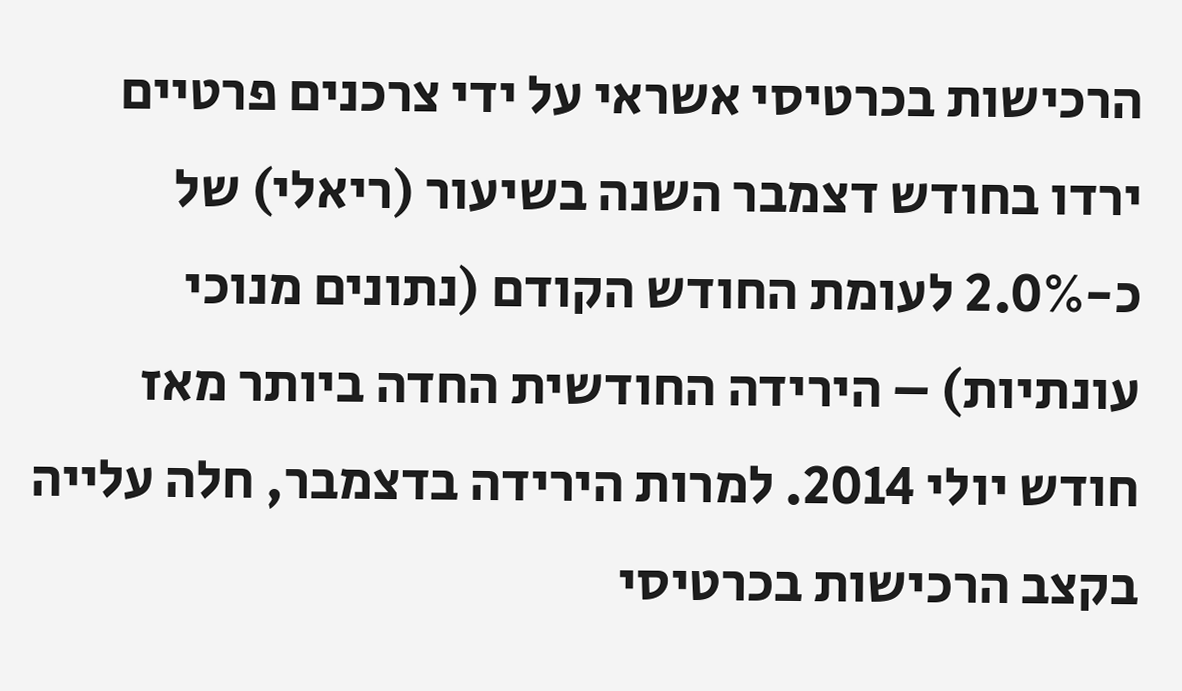הרכישות בכרטיסי אשראי על ידי צרכנים פרטיים ירדו בחודש דצמבר השנה בשיעור (ריאלי) של כ-2.0% לעומת החודש הקודם (נתונים מנוכי עונתיות) – הירידה החודשית החדה ביותר מאז חודש יולי 2014. למרות הירידה בדצמבר, חלה עלייה בקצב הרכישות בכרטיסי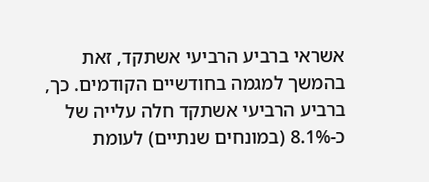אשראי ברביע הרביעי אשתקד, זאת בהמשך למגמה בחודשיים הקודמים. כך, ברביע הרביעי אשתקד חלה עלייה של כ-8.1% (במונחים שנתיים) לעומת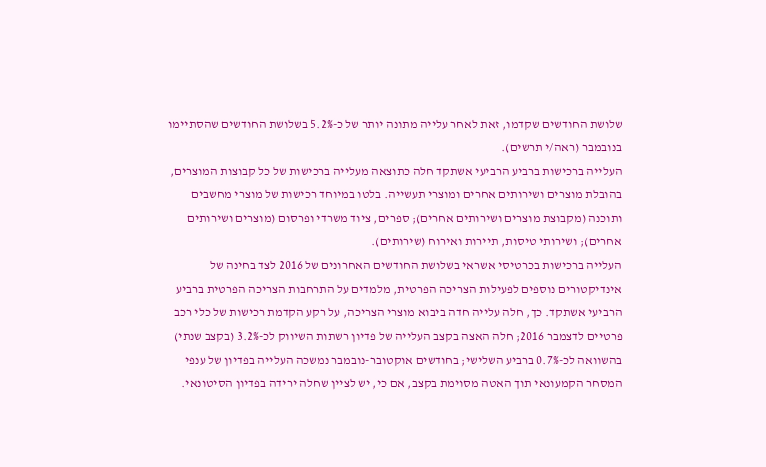שלושת החודשים שקדמו, זאת לאחר עלייה מתונה יותר של כ-5.2% בשלושת החודשים שהסתיימו בנובמבר (ראה/י תרשים).
העלייה ברכישות ברביע הרביעי אשתקד חלה כתוצאה מעלייה ברכישות של כל קבוצות המוצרים, בהובלת מוצרים ושירותים אחרים ומוצרי תעשייה. בלטו במיוחד רכישות של מוצרי מחשבים ותוכנה (מקבוצת מוצרים ושירותים אחרים); ספרים, ציוד משרדי ופרסום (מוצרים ושירותים אחרים); ושירותי טיסות, תיירות ואירוח (שירותים).
העלייה ברכישות בכרטיסי אשראי בשלושת החודשים האחרונים של 2016 לצד בחינה של אינדיקטורים נוספים לפעילות הצריכה הפרטית, מלמדים על התרחבות הצריכה הפרטית ברביע הרביעי אשתקד. כך, חלה עלייה חדה ביבוא מוצרי הצריכה, על רקע הקדמת רכישות של כלי רכב פרטיים לדצמבר 2016; חלה האצה בקצב העלייה של פדיון רשתות השיווק לכ-3.2% (בקצב שנתי) בהשוואה לכ-0.7% ברביע השלישי; בחודשים אוקטובר-נובמבר נמשכה העלייה בפדיון של ענפי המסחר הקמעונאי תוך האטה מסוימת בקצב, אם כי, יש לציין שחלה ירידה בפדיון הסיטונאי.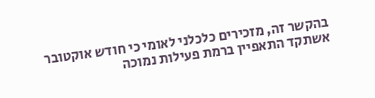בהקשר זה, מזכירים כלכלני לאומי כי חודש אוקטובר אשתקד התאפיין ברמת פעילות נמוכה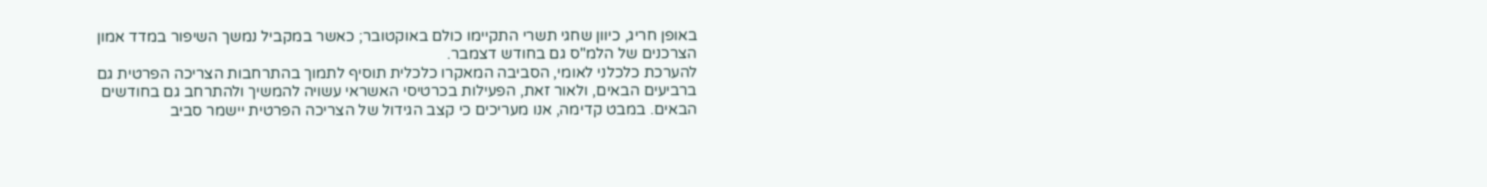באופן חריג, כיוון שחגי תשרי התקיימו כולם באוקטובר; כאשר במקביל נמשך השיפור במדד אמון הצרכנים של הלמ"ס גם בחודש דצמבר.
להערכת כלכלני לאומי, הסביבה המאקרו כלכלית תוסיף לתמוך בהתרחבות הצריכה הפרטית גם ברביעים הבאים, ולאור זאת, הפעילות בכרטיסי האשראי עשויה להמשיך ולהתרחב גם בחודשים הבאים. במבט קדימה, אנו מעריכים כי קצב הגידול של הצריכה הפרטית יישמר סביב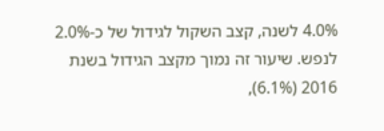4.0% לשנה, קצב השקול לגידול של כ-2.0% לנפש. שיעור זה נמוך מקצב הגידול בשנת 2016 (6.1%),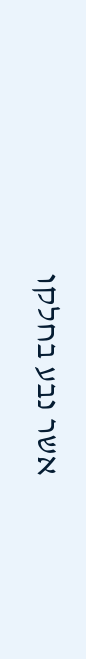אשר נבע בחלקו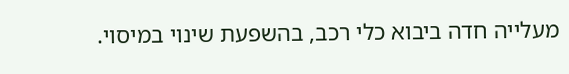מעלייה חדה ביבוא כלי רכב, בהשפעת שינוי במיסוי.